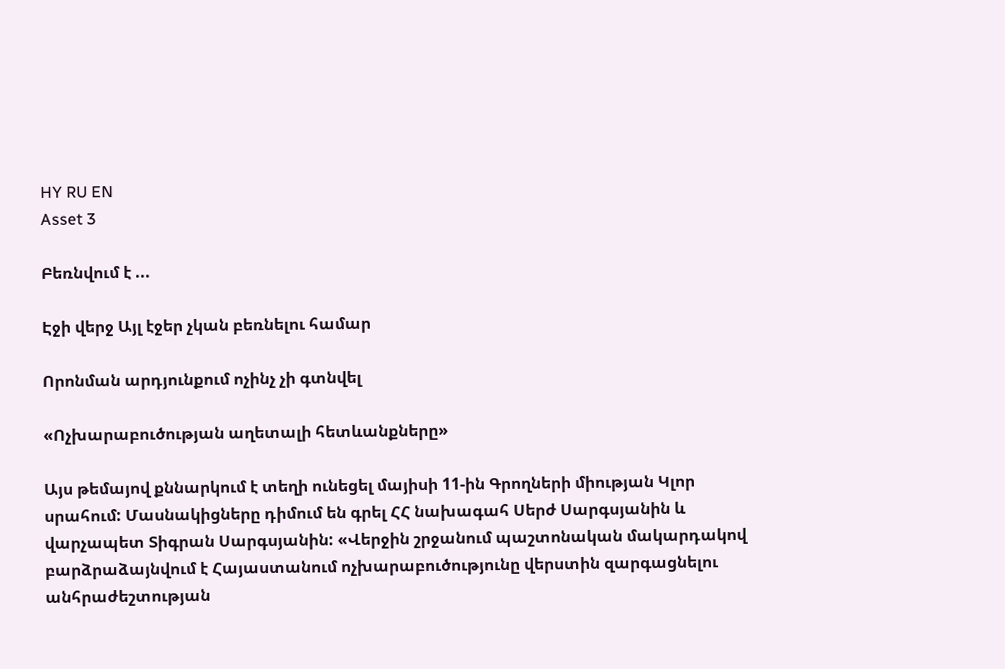HY RU EN
Asset 3

Բեռնվում է ...

Էջի վերջ Այլ էջեր չկան բեռնելու համար

Որոնման արդյունքում ոչինչ չի գտնվել

«Ոչխարաբուծության աղետալի հետևանքները»

Այս թեմայով քննարկում է տեղի ունեցել մայիսի 11-ին Գրողների միության Կլոր սրահում: Մասնակիցները դիմում են գրել ՀՀ նախագահ Սերժ Սարգսյանին և վարչապետ Տիգրան Սարգսյանին: «Վերջին շրջանում պաշտոնական մակարդակով բարձրաձայնվում է Հայաստանում ոչխարաբուծությունը վերստին զարգացնելու անհրաժեշտության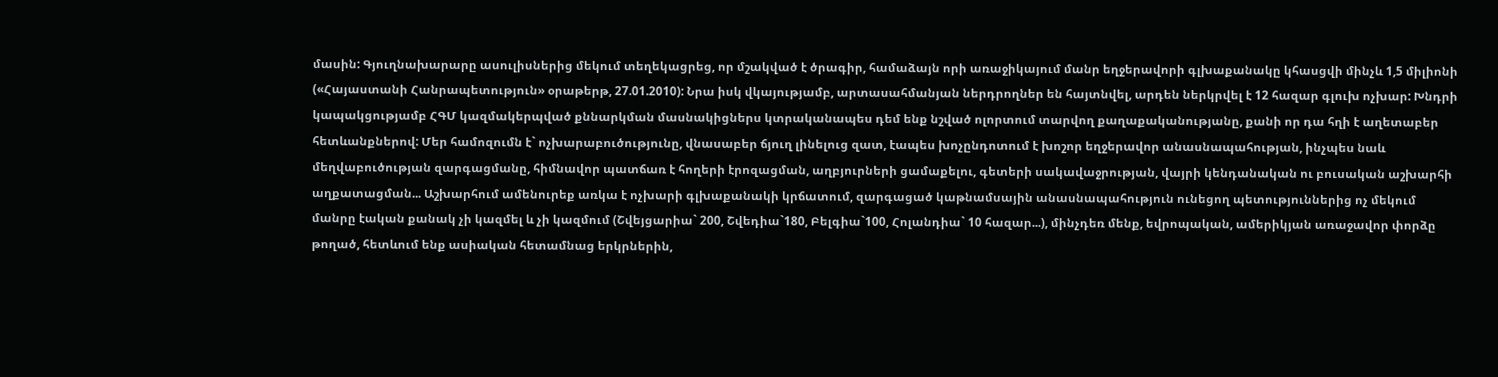մասին: Գյուղնախարարը ասուլիսներից մեկում տեղեկացրեց, որ մշակված է ծրագիր, համաձայն որի առաջիկայում մանր եղջերավորի գլխաքանակը կհասցվի մինչև 1,5 միլիոնի («Հայաստանի Հանրապետություն» օրաթերթ, 27.01.2010): Նրա իսկ վկայությամբ, արտասահմանյան ներդրողներ են հայտնվել, արդեն ներկրվել է 12 հազար գլուխ ոչխար: Խնդրի կապակցությամբ ՀԳՄ կազմակերպված քննարկման մասնակիցներս կտրականապես դեմ ենք նշված ոլորտում տարվող քաղաքականությանը, քանի որ դա հղի է աղետաբեր հետևանքներով: Մեր համոզումն է` ոչխարաբուծությունը, վնասաբեր ճյուղ լինելուց զատ, էապես խոչընդոտում է խոշոր եղջերավոր անասնապահության, ինչպես նաև մեղվաբուծության զարգացմանը, հիմնավոր պատճառ է հողերի էրոզացման, աղբյուրների ցամաքելու, գետերի սակավաջրության, վայրի կենդանական ու բուսական աշխարհի աղքատացման... Աշխարհում ամենուրեք առկա է ոչխարի գլխաքանակի կրճատում, զարգացած կաթնամսային անասնապահություն ունեցող պետություններից ոչ մեկում մանրը էական քանակ չի կազմել և չի կազմում (Շվեյցարիա` 200, Շվեդիա`180, Բելգիա`100, Հոլանդիա` 10 հազար...), մինչդեռ մենք, եվրոպական, ամերիկյան առաջավոր փորձը թողած, հետևում ենք ասիական հետամնաց երկրներին,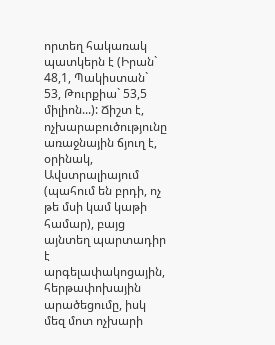որտեղ հակառակ պատկերն է (Իրան` 48,1, Պակիստան` 53, Թուրքիա` 53,5 միլիոն...): Ճիշտ է, ոչխարաբուծությունը առաջնային ճյուղ է, օրինակ, Ավստրալիայում (պահում են բրդի, ոչ թե մսի կամ կաթի համար), բայց այնտեղ պարտադիր է արգելափակոցային, հերթափոխային արածեցումը, իսկ մեզ մոտ ոչխարի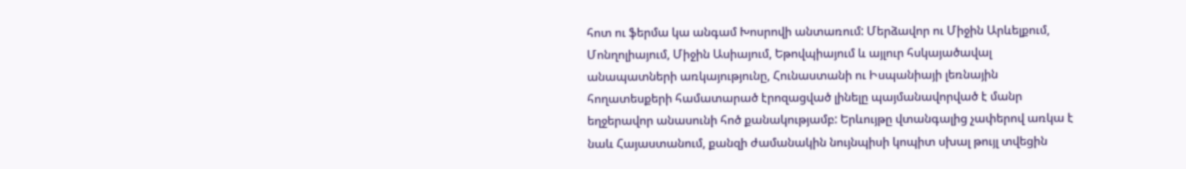հոտ ու ֆերմա կա անգամ Խոսրովի անտառում: Մերձավոր ու Միջին Արևելքում, Մոնղոլիայում, Միջին Ասիայում, Եթովպիայում և այլուր հսկայածավալ անապատների առկայությունը, Հունաստանի ու Իսպանիայի լեռնային հողատեսքերի համատարած էրոզացված լինելը պայմանավորված է մանր եղջերավոր անասունի հոծ քանակությամբ: Երևույթը վտանգալից չափերով առկա է նաև Հայաստանում, քանզի ժամանակին նույնպիսի կոպիտ սխալ թույլ տվեցին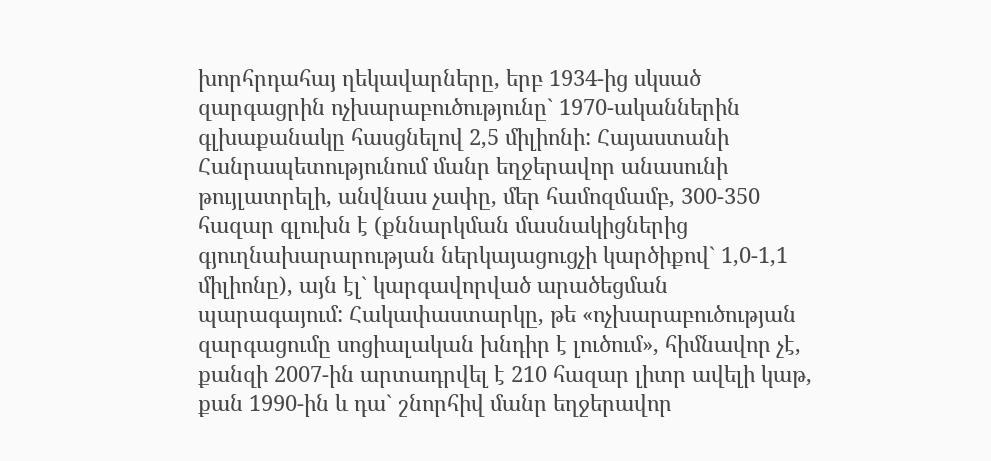խորհրդահայ ղեկավարները, երբ 1934-ից սկսած զարգացրին ոչխարաբուծությունը` 1970-ականներին գլխաքանակը հասցնելով 2,5 միլիոնի: Հայաստանի Հանրապետությունում մանր եղջերավոր անասունի թույլատրելի, անվնաս չափը, մեր համոզմամբ, 300-350 հազար գլուխն է (քննարկման մասնակիցներից գյուղնախարարության ներկայացուցչի կարծիքով` 1,0-1,1 միլիոնը), այն էլ` կարգավորված արածեցման պարագայում: Հակափաստարկը, թե «ոչխարաբուծության զարգացումը սոցիալական խնդիր է լուծում», հիմնավոր չէ, քանզի 2007-ին արտադրվել է 210 հազար լիտր ավելի կաթ, քան 1990-ին և դա` շնորհիվ մանր եղջերավոր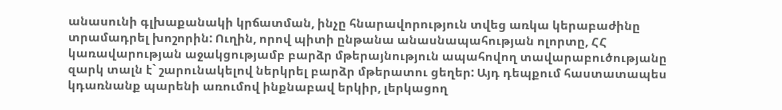անասունի գլխաքանակի կրճատման, ինչը հնարավորություն տվեց առկա կերաբաժինը տրամադրել խոշորին: Ուղին, որով պիտի ընթանա անասնապահության ոլորտը, ՀՀ կառավարության աջակցությամբ բարձր մթերայնություն ապահովող տավարաբուծությանը զարկ տալն է` շարունակելով ներկրել բարձր մթերատու ցեղեր: Այդ դեպքում հաստատապես կդառնանք պարենի առումով ինքնաբավ երկիր, լերկացող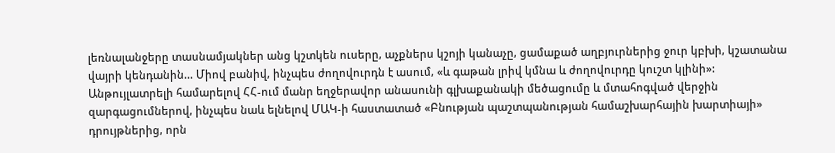լեռնալանջերը տասնամյակներ անց կշտկեն ուսերը, աչքներս կշոյի կանաչը, ցամաքած աղբյուրներից ջուր կբխի, կշատանա վայրի կենդանին... Միով բանիվ, ինչպես ժողովուրդն է ասում, «և գաթան լրիվ կմնա և ժողովուրդը կուշտ կլինի»: Անթույլատրելի համարելով ՀՀ-ում մանր եղջերավոր անասունի գլխաքանակի մեծացումը և մտահոգված վերջին զարգացումներով, ինչպես նաև ելնելով ՄԱԿ-ի հաստատած «Բնության պաշտպանության համաշխարհային խարտիայի» դրույթներից, որն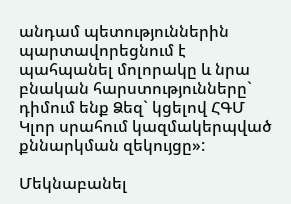անդամ պետություններին պարտավորեցնում է պահպանել մոլորակը և նրա բնական հարստությունները` դիմում ենք Ձեզ` կցելով ՀԳՄ Կլոր սրահում կազմակերպված քննարկման զեկույցը»:

Մեկնաբանել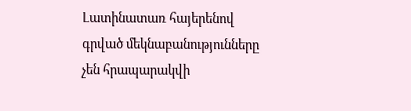Լատինատառ հայերենով գրված մեկնաբանությունները չեն հրապարակվի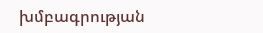խմբագրության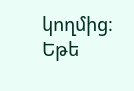կողմից։
Եթե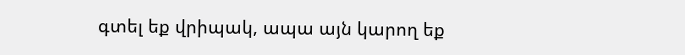գտել եք վրիպակ, ապա այն կարող եք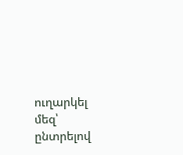ուղարկել մեզ՝ ընտրելով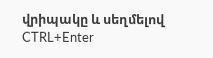վրիպակը և սեղմելով CTRL+Enter